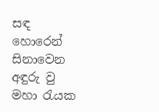සඳ හොරෙන් සිනාවෙන අඳුරු වු මහා රැයක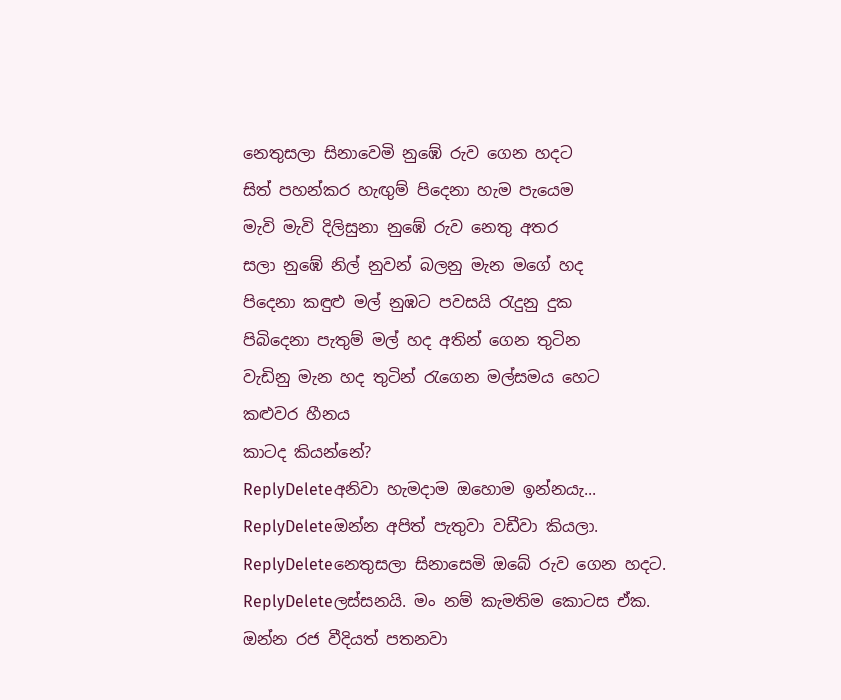නෙතුසලා සිනාවෙමි නුඹේ රුව ගෙන හදට
සිත් පහන්කර හැඟුම් පිදෙනා හැම පැයෙම
මැවි මැවි දිලිසුනා නුඹේ රුව නෙතු අතර
සලා නුඹේ නිල් නුවන් බලනු මැන මගේ හද
පිදෙනා කඳුළු මල් නුඹට පවසයි රැදුනු දුක
පිබිදෙනා පැතුම් මල් හද අතින් ගෙන තුටින
වැඩිනු මැන හද තුටින් රැගෙන මල්සමය හෙට
කළුවර හීනය
කාටද කියන්නේ?
ReplyDeleteඅනිවා හැමදාම ඔහොම ඉන්නයැ...
ReplyDeleteඔන්න අපිත් පැතුවා වඩීවා කියලා.
ReplyDeleteනෙතුසලා සිනාසෙමි ඔබේ රුව ගෙන හදට.
ReplyDeleteලස්සනයි. මං නම් කැමතිම කොටස ඒක.
ඔන්න රජ වීදියත් පතනවා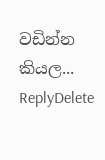වඩින්න කියල...
ReplyDelete